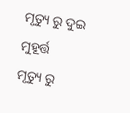ମୃତ୍ୟୁ ରୁ ଦୁଇ ମୁହୂର୍ତ୍ତ
ମୃତ୍ୟୁ ରୁ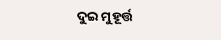ଦୁଇ ମୁହୂର୍ତ୍ତ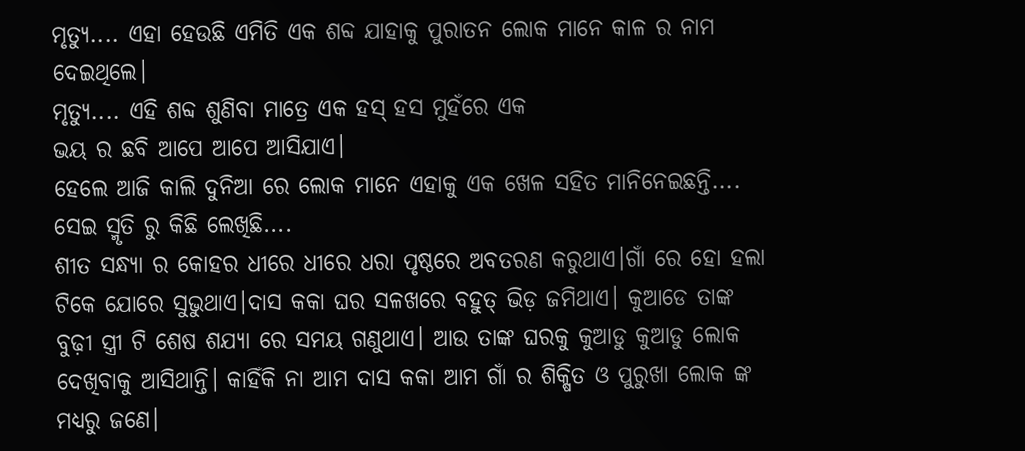ମୃତ୍ୟୁ.... ଏହା ହେଉଛି ଏମିତି ଏକ ଶବ୍ଦ ଯାହାକୁ ପୁରାତନ ଲୋକ ମାନେ କାଳ ର ନାମ ଦେଇଥିଲେ।
ମୃତ୍ୟୁ.... ଏହି ଶବ୍ଦ ଶୁଣିବା ମାତ୍ରେ ଏକ ହସ୍ ହସ ମୁହଁରେ ଏକ
ଭୟ ର ଛବି ଆପେ ଆପେ ଆସିଯାଏ।
ହେଲେ ଆଜି କାଲି ଦୁନିଆ ରେ ଲୋକ ମାନେ ଏହାକୁ ଏକ ଖେଳ ସହିତ ମାନିନେଇଛନ୍ତି....
ସେଇ ସ୍ମୃତି ରୁ କିଛି ଲେଖିଛି....
ଶୀତ ସନ୍ଧ୍ୟା ର କୋହର ଧୀରେ ଧୀରେ ଧରା ପୃଷ୍ଠରେ ଅବତରଣ କରୁଥାଏ।ଗାଁ ରେ ହୋ ହଲା ଟିକେ ଯୋରେ ସୁଭୁଥାଏ।ଦାସ କକା ଘର ସଳଖରେ ବହୁତ୍ ଭିଡ଼ ଜମିଥାଏ। କୁଆଡେ ତାଙ୍କ ବୁଢ଼ୀ ସ୍ତ୍ରୀ ଟି ଶେଷ ଶଯ୍ୟା ରେ ସମୟ ଗଣୁଥାଏ। ଆଉ ତାଙ୍କ ଘରକୁ କୁଆଡୁ କୁଆଡୁ ଲୋକ ଦେଖିବାକୁ ଆସିଥାନ୍ତି। କାହିଁକି ନା ଆମ ଦାସ କକା ଆମ ଗାଁ ର ଶିକ୍ଷିତ ଓ ପୁରୁଖା ଲୋକ ଙ୍କ ମଧ୍ୟରୁ ଜଣେ।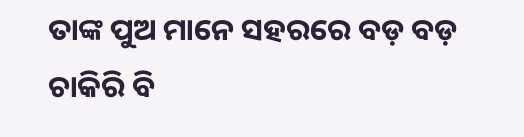ତାଙ୍କ ପୁଅ ମାନେ ସହରରେ ବଡ଼ ବଡ଼ ଚାକିରି ବି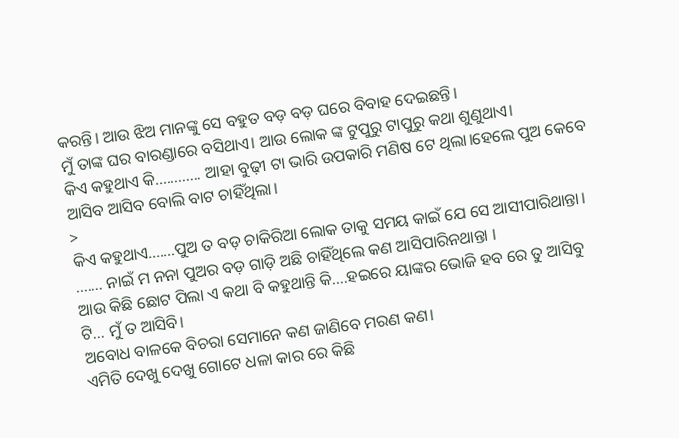କରନ୍ତି। ଆଉ ଝିଅ ମାନଙ୍କୁ ସେ ବହୁତ ବଡ଼ ବଡ଼ ଘରେ ବିବାହ ଦେଇଛନ୍ତି।
ମୁଁ ତାଙ୍କ ଘର ବାରଣ୍ଡାରେ ବସିଥାଏ। ଆଉ ଲୋକ ଙ୍କ ଟୁପୁରୁ ଟାପୁରୁ କଥା ଶୁଣୁଥାଏ।
କିଏ କହୁଥାଏ କି............ ଆହା ବୁଢ଼ୀ ଟା ଭାରି ଉପକାରି ମଣିଷ ଟେ ଥିଲା।ହେଲେ ପୁଅ କେବେ ଆସିବ ଆସିବ ବୋଲି ବାଟ ଚାହିଁଥିଲା।
>
କିଏ କହୁଥାଏ.......ପୁଅ ତ ବଡ଼ ଚାକିରିଆ ଲୋକ ତାକୁ ସମୟ କାଇଁ ଯେ ସେ ଆସୀପାରିଥାନ୍ତା।
....... ନାଇଁ ମ ନନା ପୁଅର ବଡ଼ ଗାଡ଼ି ଅଛି ଚାହିଁଥିଲେ କଣ ଆସିପାରିନଥାନ୍ତା ।
ଆଉ କିଛି ଛୋଟ ପିଲା ଏ କଥା ବି କହୁଥାନ୍ତି କି....ହଇରେ ୟାଙ୍କର ଭୋଜି ହବ ରେ ତୁ ଆସିବୁ ଟି... ମୁଁ ତ ଆସିବି।
ଅବୋଧ ବାଳକେ ବିଚରା ସେମାନେ କଣ ଜାଣିବେ ମରଣ କଣ।
ଏମିତି ଦେଖୁ ଦେଖୁ ଗୋଟେ ଧଳା କାର ରେ କିଛି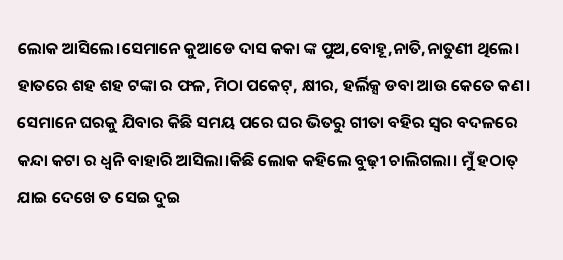ଲୋକ ଆସିଲେ।ସେମାନେ କୁଆଡେ ଦାସ କକା ଙ୍କ ପୁଅ,ବୋହୂ,ନାତି,ନାତୁଣୀ ଥିଲେ।
ହାତରେ ଶହ ଶହ ଟଙ୍କା ର ଫଳ, ମିଠା ପକେଟ୍, କ୍ଷୀର, ହର୍ଲିକ୍ସ ଡବା ଆଉ କେତେ କଣ।
ସେମାନେ ଘରକୁ ଯିବାର କିଛି ସମୟ ପରେ ଘର ଭିତରୁ ଗୀତା ବହିର ସ୍ୱର ବଦଳରେ କନ୍ଦା କଟା ର ଧ୍ଵନି ବାହାରି ଆସିଲା।କିଛି ଲୋକ କହିଲେ ବୁଢ଼ୀ ଚାଲିଗଲା। ମୁଁ ହଠାତ୍ ଯାଇ ଦେଖେ ତ ସେଇ ଦୁଇ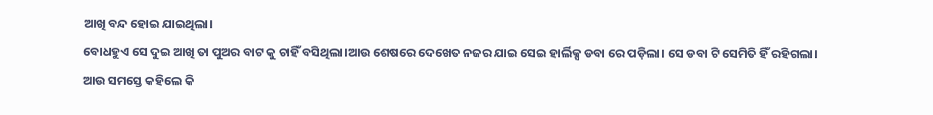ଆଖି ବନ୍ଦ ହୋଇ ଯାଇଥିଲା।
ବୋଧହୁଏ ସେ ଦୁଇ ଆଖି ତା ପୁଅର ବାଟ କୁ ଚାହିଁ ବସିଥିଲା।ଆଉ ଶେଷରେ ଦେଖେତ ନଜର ଯାଇ ସେଇ ହାର୍ଲିକ୍ସ ଡବା ରେ ପଡ଼ିଲା। ସେ ଡବା ଟି ସେମିତି ହିଁ ରହିଗଲା।
ଆଉ ସମସ୍ତେ କହିଲେ କି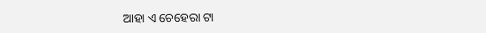ଆହା ଏ ଚେହେରା ଟା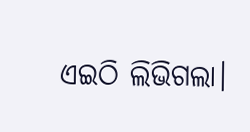ଏଇଠି ଲିଭିଗଲା।